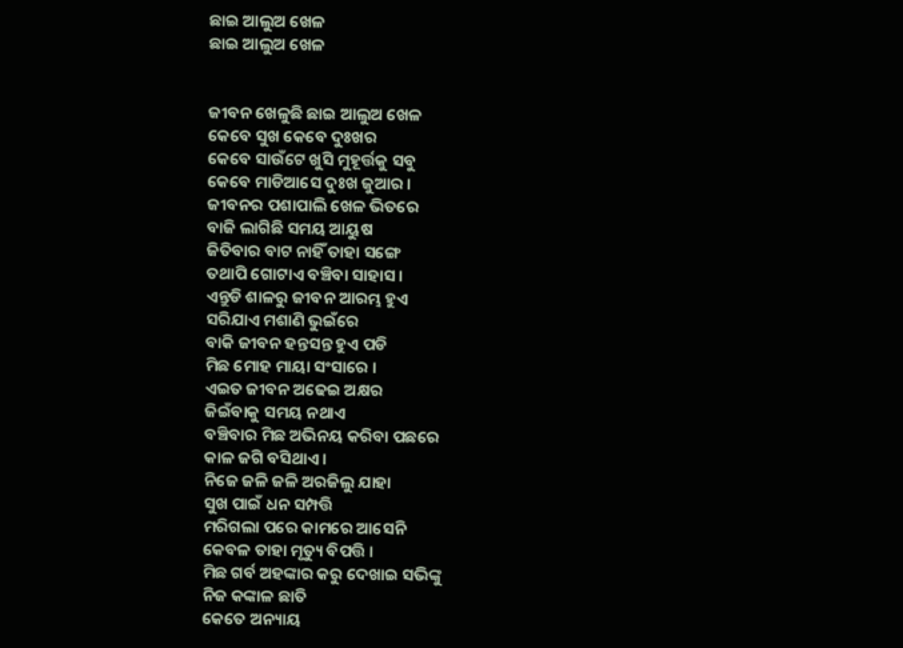ଛାଇ ଆଲୁଅ ଖେଳ
ଛାଇ ଆଲୁଅ ଖେଳ


ଜୀବନ ଖେଳୁଛି ଛାଇ ଆଲୁଅ ଖେଳ
କେବେ ସୁଖ କେବେ ଦୁଃଖର
କେବେ ସାଉଁଟେ ଖୁସି ମୁହୂର୍ତ୍ତକୁ ସବୁ
କେବେ ମାଡିଆସେ ଦୁଃଖ ଜୁଆର ।
ଜୀବନର ପଶାପାଲି ଖେଳ ଭିତରେ
ବାଜି ଲାଗିଛି ସମୟ ଆୟୁଷ
ଜିତିବାର ବାଟ ନାହିଁ ତାହା ସଙ୍ଗେ
ତଥାପି ଗୋଟାଏ ବଞ୍ଚିବା ସାହାସ ।
ଏନ୍ତୁଡି ଶାଳରୁ ଜୀବନ ଆରମ୍ଭ ହୁଏ
ସରିଯାଏ ମଶାଣି ଭୁଇଁରେ
ବାକି ଜୀବନ ହନ୍ତସନ୍ତ ହୁଏ ପଡି
ମିଛ ମୋହ ମାୟା ସଂସାରେ ।
ଏଇତ ଜୀବନ ଅଢେଇ ଅକ୍ଷର
ଜିଇଁବାକୁ ସମୟ ନଥାଏ
ବଞ୍ଚିବାର ମିଛ ଅଭିନୟ କରିବା ପଛରେ
କାଳ ଜଗି ବସିଥାଏ ।
ନିଜେ ଜଳି ଜଳି ଅରଜିଲୁ ଯାହା
ସୁଖ ପାଇଁ ଧନ ସମ୍ପତ୍ତି
ମରିଗଲା ପରେ କାମରେ ଆସେନି
କେବଳ ତାହା ମୃତ୍ୟୁ ବିପତ୍ତି ।
ମିଛ ଗର୍ବ ଅହଙ୍କାର କରୁ ଦେଖାଇ ସଭିଙ୍କୁ
ନିଜ କଙ୍କାଳ ଛାତି
କେତେ ଅନ୍ୟାୟ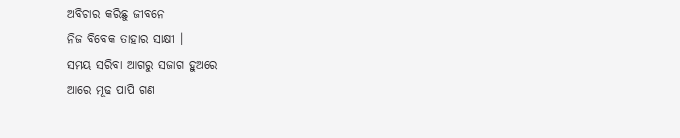ଅବିଚାର କରିଛୁ ଜୀବନେ
ନିଜ ବିବେକ ତାହାର ସାକ୍ଷୀ ।
ସମୟ ସରିବା ଆଗରୁ ସଜାଗ ହୁଅରେ
ଆରେ ମୂଢ ପାପି ଗଣ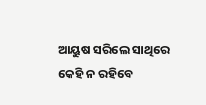ଆୟୁଷ ସରିଲେ ସାଥିରେ କେହି ନ ରହିବେ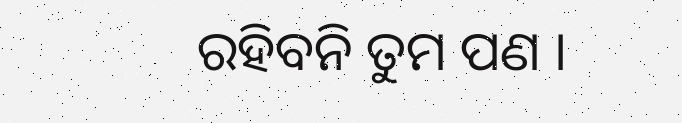ରହିବନି ତୁମ ପଣ ।